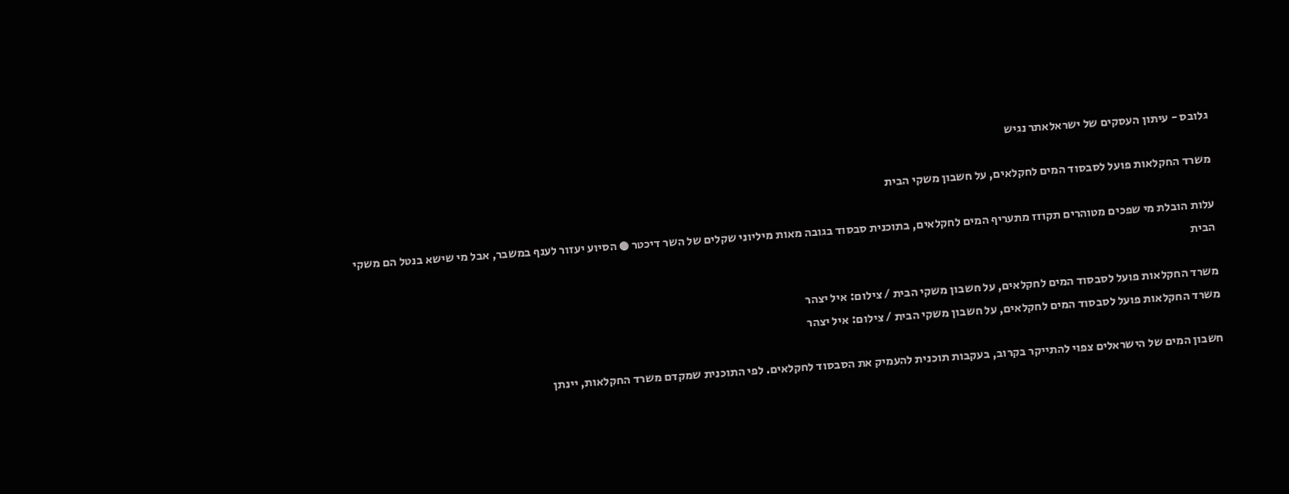גלובס - עיתון העסקים של ישראלאתר נגיש

משרד החקלאות פועל לסבסוד המים לחקלאים, על חשבון משקי הבית

עלות הובלת מי שפכים מטוהרים תקוזז מתעריף המים לחקלאים, בתוכנית סבסוד בגובה מאות מיליוני שקלים של השר דיכטר ● הסיוע יעזור לענף במשבר, אבל מי שישא בנטל הם משקי הבית

משרד החקלאות פועל לסבסוד המים לחקלאים, על חשבון משקי הבית / צילום: איל יצהר
משרד החקלאות פועל לסבסוד המים לחקלאים, על חשבון משקי הבית / צילום: איל יצהר

חשבון המים של הישראלים צפוי להתייקר בקרוב, בעקבות תוכנית להעמיק את הסבסוד לחקלאים. לפי התוכנית שמקדם משרד החקלאות, יינתן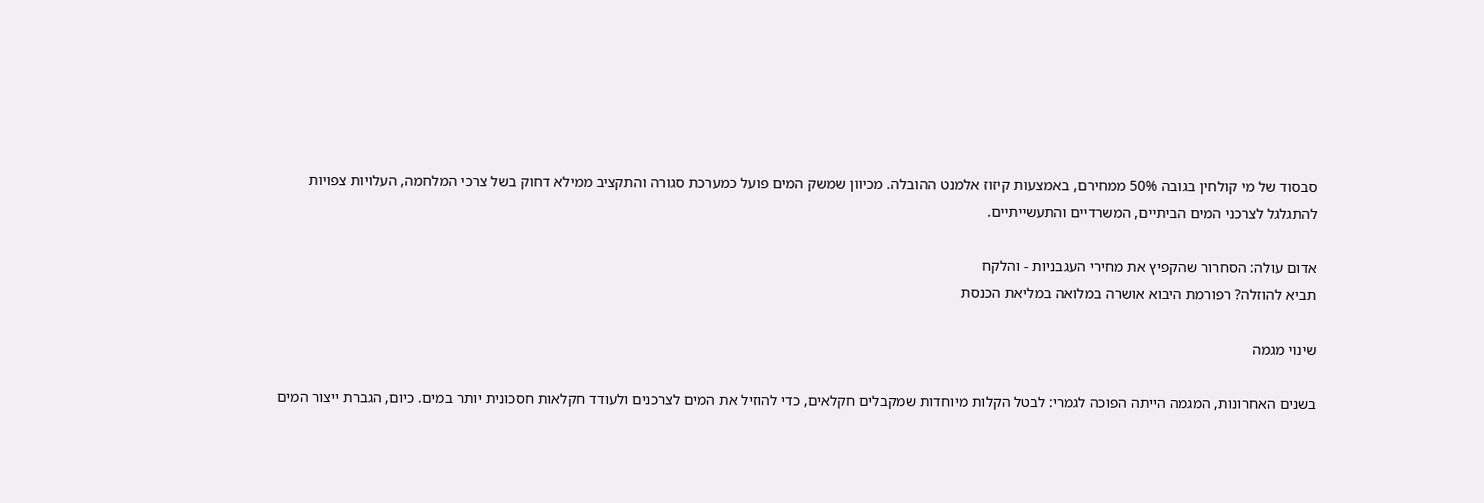סבסוד של מי קולחין בגובה 50% ממחירם, באמצעות קיזוז אלמנט ההובלה. מכיוון שמשק המים פועל כמערכת סגורה והתקציב ממילא דחוק בשל צרכי המלחמה, העלויות צפויות להתגלגל לצרכני המים הביתיים, המשרדיים והתעשייתיים.

אדום עולה: הסחרור שהקפיץ את מחירי העגבניות - והלקח
תביא להוזלה? רפורמת היבוא אושרה במלואה במליאת הכנסת

שינוי מגמה

בשנים האחרונות, המגמה הייתה הפוכה לגמרי: לבטל הקלות מיוחדות שמקבלים חקלאים, כדי להוזיל את המים לצרכנים ולעודד חקלאות חסכונית יותר במים. כיום, הגברת ייצור המים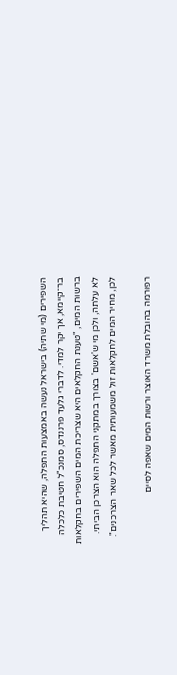השפירים (מי שתיה) בישראל נעשה באמצעות התפלה, שהיא תהליך בר־קיימא, אך יקר למדי. לדברי גלעד פרננדס, סמנכ"ל חטיבת כלכלה ברשות המים, "טענת החקלאים היא שצריכת המים השפירים בחקלאות לא עלתה, ולכן מי ש'אשם' בצורך במתקני התפלה הוא הצרכן הביתי. לכן, מחיר המים לחקלאות זול משמעותית מאשר לכל שאר הצרכנים".

רפורמה בהובלת משרד האוצר ורשות המים שאפה לסיים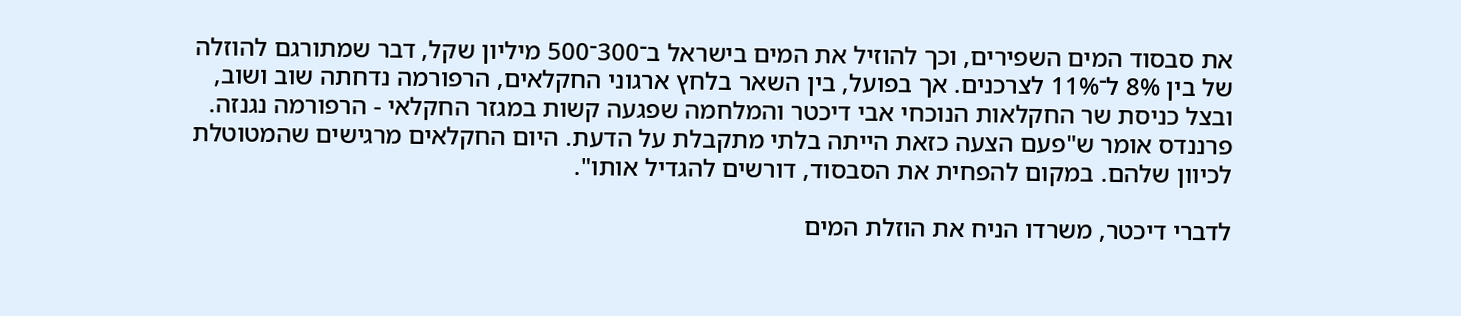את סבסוד המים השפירים, וכך להוזיל את המים בישראל ב־300־500 מיליון שקל, דבר שמתורגם להוזלה של בין 8% ל־11% לצרכנים. אך בפועל, בין השאר בלחץ ארגוני החקלאים, הרפורמה נדחתה שוב ושוב, ובצל כניסת שר החקלאות הנוכחי אבי דיכטר והמלחמה שפגעה קשות במגזר החקלאי - הרפורמה נגנזה. פרננדס אומר ש"פעם הצעה כזאת הייתה בלתי מתקבלת על הדעת. היום החקלאים מרגישים שהמטוטלת לכיוון שלהם. במקום להפחית את הסבסוד, דורשים להגדיל אותו".

לדברי דיכטר, משרדו הניח את הוזלת המים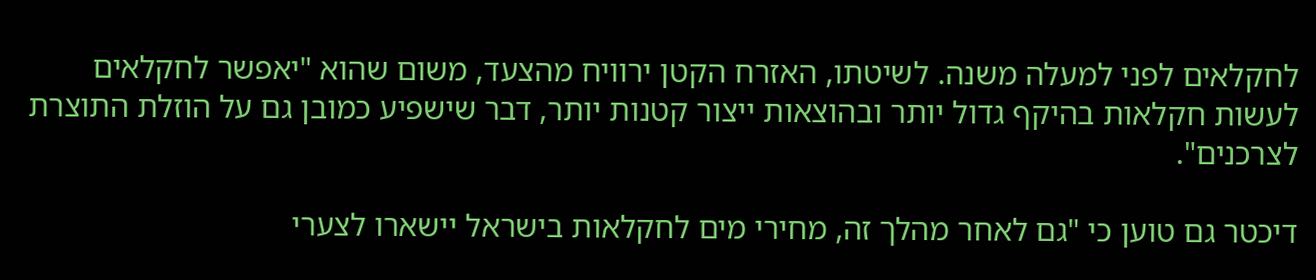לחקלאים לפני למעלה משנה. לשיטתו, האזרח הקטן ירוויח מהצעד, משום שהוא "יאפשר לחקלאים לעשות חקלאות בהיקף גדול יותר ובהוצאות ייצור קטנות יותר, דבר שישפיע כמובן גם על הוזלת התוצרת לצרכנים".

דיכטר גם טוען כי "גם לאחר מהלך זה, מחירי מים לחקלאות בישראל יישארו לצערי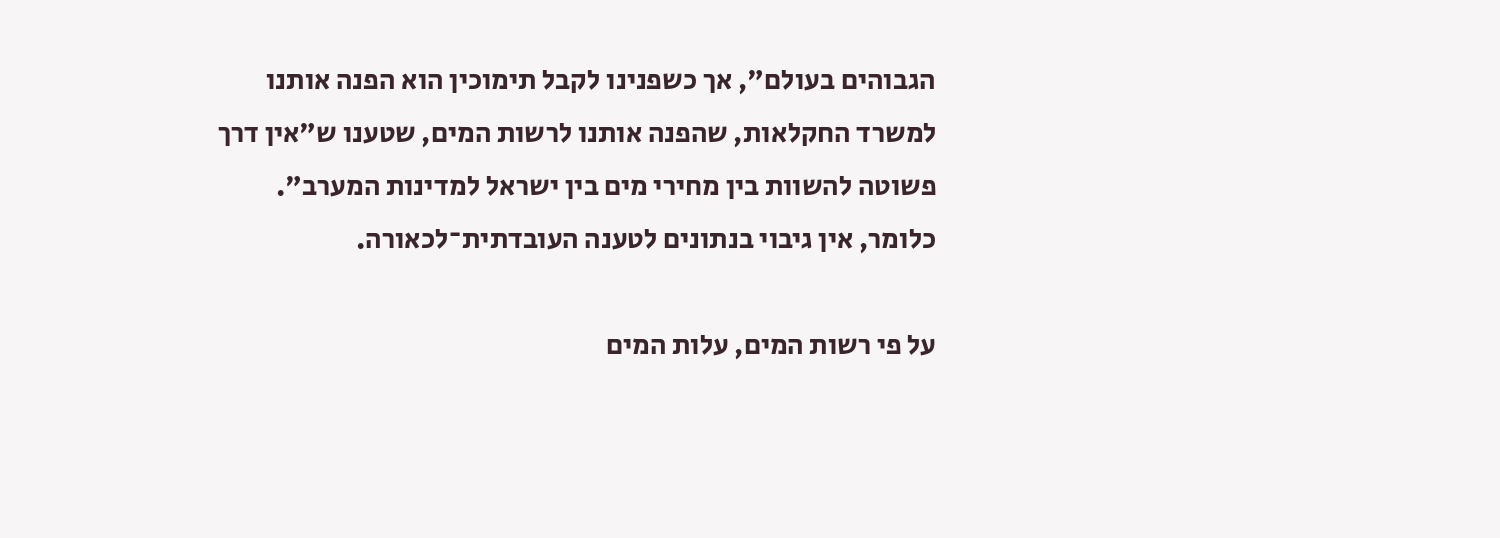הגבוהים בעולם", אך כשפנינו לקבל תימוכין הוא הפנה אותנו למשרד החקלאות, שהפנה אותנו לרשות המים, שטענו ש"אין דרך פשוטה להשוות בין מחירי מים בין ישראל למדינות המערב". כלומר, אין גיבוי בנתונים לטענה העובדתית־לכאורה.

על פי רשות המים, עלות המים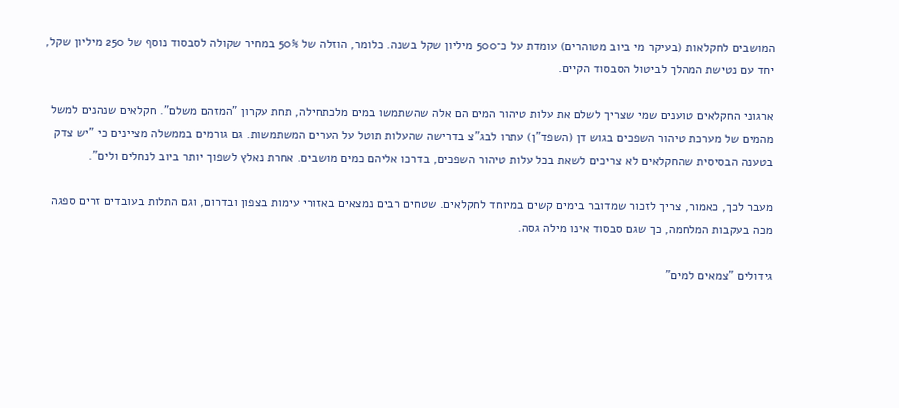המושבים לחקלאות (בעיקר מי ביוב מטוהרים) עומדת על כ־500 מיליון שקל בשנה. כלומר, הוזלה של 50% במחיר שקולה לסבסוד נוסף של 250 מיליון שקל, יחד עם נטישת המהלך לביטול הסבסוד הקיים.

ארגוני החקלאים טוענים שמי שצריך לשלם את עלות טיהור המים הם אלה שהשתמשו במים מלכתחילה, תחת עקרון "המזהם משלם". חקלאים שנהנים למשל מהמים של מערכת טיהור השפכים בגוש דן (השפד"ן) עתרו לבג"צ בדרישה שהעלות תוטל על הערים המשתמשות. גם גורמים בממשלה מציינים כי "יש צדק בטענה הבסיסית שהחקלאים לא צריכים לשאת בכל עלות טיהור השפכים, בדרכו אליהם כמים מושבים. אחרת נאלץ לשפוך יותר ביוב לנחלים ולים".

מעבר לכך, כאמור, צריך לזכור שמדובר בימים קשים במיוחד לחקלאים. שטחים רבים נמצאים באזורי עימות בצפון ובדרום, וגם התלות בעובדים זרים ספגה מכה בעקבות המלחמה, כך שגם סבסוד אינו מילה גסה.

גידולים "צמאים למים"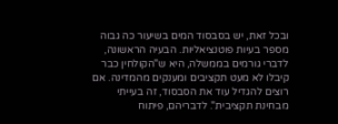ובכל זאת, יש בסבסוד המים בשיעור כה גבוה מספר בעיות פוטנציאליות. הבעיה הראשונה, לדברי גורמים בממשלה, היא ש"הקולחין כבר קיבלו לא מעט תקציבים ומענקים מהמדינה. אם רוצים להגדיל עוד את הסבסוד, זה בעייתי מבחינת תקציבית". לדבריהם, פיתוח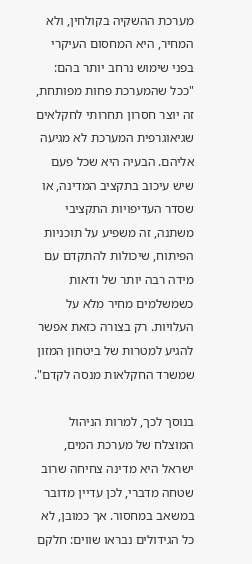מערכת ההשקיה בקולחין, ולא המחיר, היא המחסום העיקרי בפני שימוש נרחב יותר בהם: "ככל שהמערכת פחות מפותחת, זה יוצר חסרון תחרותי לחקלאים שגיאוגרפית המערכת לא מגיעה אליהם. הבעיה היא שכל פעם שיש עיכוב בתקציב המדינה, או שסדר העדיפויות התקציבי משתנה, זה משפיע על תוכניות הפיתוח, שיכולות להתקדם עם מידה רבה יותר של ודאות כשמשלמים מחיר מלא על העלויות. רק בצורה כזאת אפשר להגיע למטרות של ביטחון המזון שמשרד החקלאות מנסה לקדם".

בנוסך לכך, למרות הניהול המוצלח של מערכת המים, ישראל היא מדינה צחיחה שרוב שטחה מדברי, לכן עדיין מדובר במשאב במחסור. אך כמובן, לא כל הגידולים נבראו שווים: חלקם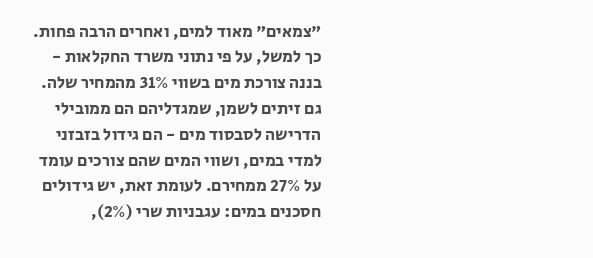"צמאים" מאוד למים, ואחרים הרבה פחות. כך למשל, על פי נתוני משרד החקלאות - בננה צורכת מים בשווי 31% מהמחיר שלה. גם זיתים לשמן, שמגדליהם הם ממובילי הדרישה לסבסוד מים - הם גידול בזבזני למדי במים, ושווי המים שהם צורכים עומד על 27% ממחירם. לעומת זאת, יש גידולים חסכנים במים: עגבניות שרי (2%),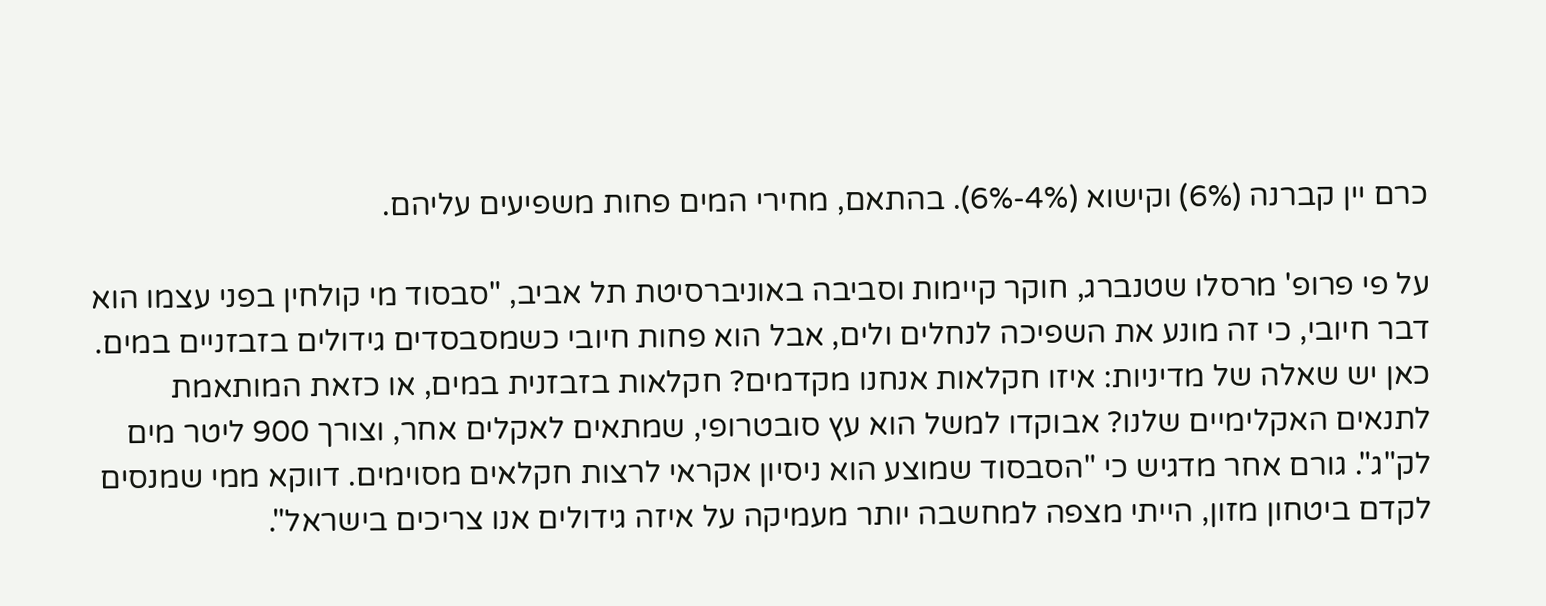כרם יין קברנה (6%) וקישוא (4%-6%). בהתאם, מחירי המים פחות משפיעים עליהם.

על פי פרופ' מרסלו שטנברג, חוקר קיימות וסביבה באוניברסיטת תל אביב, "סבסוד מי קולחין בפני עצמו הוא דבר חיובי, כי זה מונע את השפיכה לנחלים ולים, אבל הוא פחות חיובי כשמסבסדים גידולים בזבזניים במים. כאן יש שאלה של מדיניות: איזו חקלאות אנחנו מקדמים? חקלאות בזבזנית במים, או כזאת המותאמת לתנאים האקלימיים שלנו? אבוקדו למשל הוא עץ סובטרופי, שמתאים לאקלים אחר, וצורך 900 ליטר מים לק"ג". גורם אחר מדגיש כי "הסבסוד שמוצע הוא ניסיון אקראי לרצות חקלאים מסוימים. דווקא ממי שמנסים לקדם ביטחון מזון, הייתי מצפה למחשבה יותר מעמיקה על איזה גידולים אנו צריכים בישראל".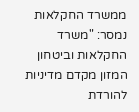ממשרד החקלאות נמסר: "משרד החקלאות וביטחון המזון מקדם מדיניות להורדת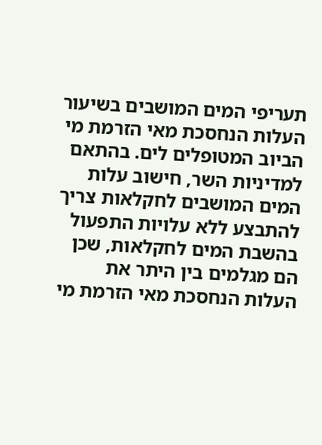תעריפי המים המושבים בשיעור העלות הנחסכת מאי הזרמת מי הביוב המטופלים לים. בהתאם למדיניות השר, חישוב עלות המים המושבים לחקלאות צריך להתבצע ללא עלויות התפעול בהשבת המים לחקלאות, שכן הם מגלמים בין היתר את העלות הנחסכת מאי הזרמת מי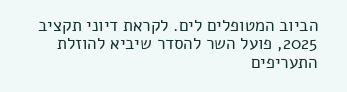הביוב המטופלים לים. לקראת דיוני תקציב 2025, פועל השר להסדר שיביא להוזלת התעריפים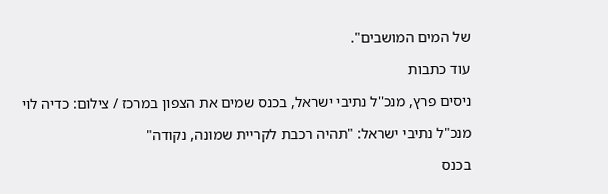של המים המושבים".

עוד כתבות

ניסים פרץ, מנכ''ל נתיבי ישראל, בכנס שמים את הצפון במרכז / צילום: כדיה לוי

מנכ"ל נתיבי ישראל: "תהיה רכבת לקריית שמונה, נקודה"

בכנס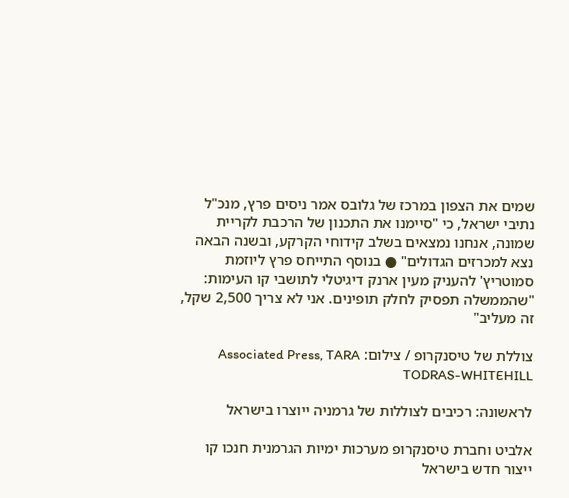שמים את הצפון במרכז של גלובס אמר ניסים פרץ, מנכ"ל נתיבי ישראל, כי "סיימנו את התכנון של הרכבת לקריית שמונה, אנחנו נמצאים בשלב קידוחי הקרקע, ובשנה הבאה נצא למכרזים הגדולים" ● בנוסף התייחס פרץ ליוזמת סמוטריץ' להעניק מעין ארנק דיגיטלי לתושבי קו העימות: "שהממשלה תפסיק לחלק תופינים. אני לא צריך 2,500 שקל, זה מעליב"

צוללת של טיסנקרופ / צילום: Associated Press, TARA TODRAS-WHITEHILL

לראשונה: רכיבים לצוללות של גרמניה ייוצרו בישראל

אלביט וחברת טיסנקרופ מערכות ימיות הגרמנית חנכו קו ייצור חדש בישראל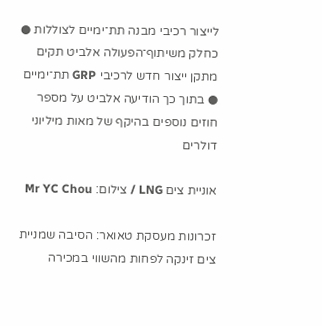לייצור רכיבי מבנה תת־ימיים לצוללות ● כחלק משיתוף־הפעולה אלביט תקים מתקן ייצור חדש לרכיבי GRP תת־ימיים ● בתוך כך הודיעה אלביט על מספר חוזים נוספים בהיקף של מאות מיליוני דולרים

אוניית צים LNG / צילום: Mr YC Chou

זכרונות מעסקת טאואר: הסיבה שמניית צים זינקה לפחות מהשווי במכירה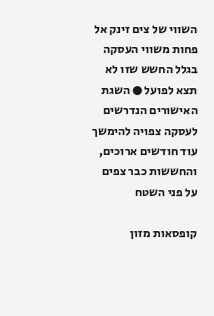השווי של צים זינק אל פחות משווי העסקה בגלל החשש שזו לא תצא לפועל ● השגת האישורים הנדרשים לעסקה צפויה להימשך עוד חודשים ארוכים, והחששות כבר צפים על פני השטח

קופסאות מזון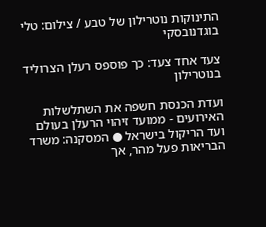התינוקות נוטרילון של טבע / צילום: טלי בוגדנובסקי

צעד אחד צעד: כך פוספס רעלן הצרוליד בנוטרילון

ועדת הכנסת חשפה את השתלשלות האירועים - ממועד זיהוי הרעלן בעולם ועד הריקול בישראל ● המסקנה: משרד הבריאות פעל מהר, אך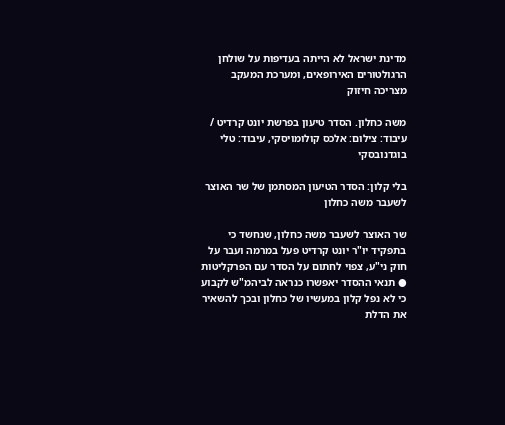מדינת ישראל לא הייתה בעדיפות על שולחן הרגולטורים האירופאים, ומערכת המעקב מצריכה חיזוק

משה כחלון. הסדר טיעון בפרשת יונט קרדיט / עיבוד: צילום: אלכס קולומויסקי, עיבוד: טלי בוגדנובסקי

בלי קלון: הסדר הטיעון המסתמן של שר האוצר לשעבר משה כחלון

שר האוצר לשעבר משה כחלון, שנחשד כי בתפקיד יו"ר יונט קרדיט פעל במרמה ועבר על חוק ני"ע, צפוי לחתום על הסדר עם הפרקליטות ● תנאי ההסדר יאפשרו כנראה לביהמ"ש לקבוע כי לא נפל קלון במעשיו של כחלון ובכך להשאיר את הדלת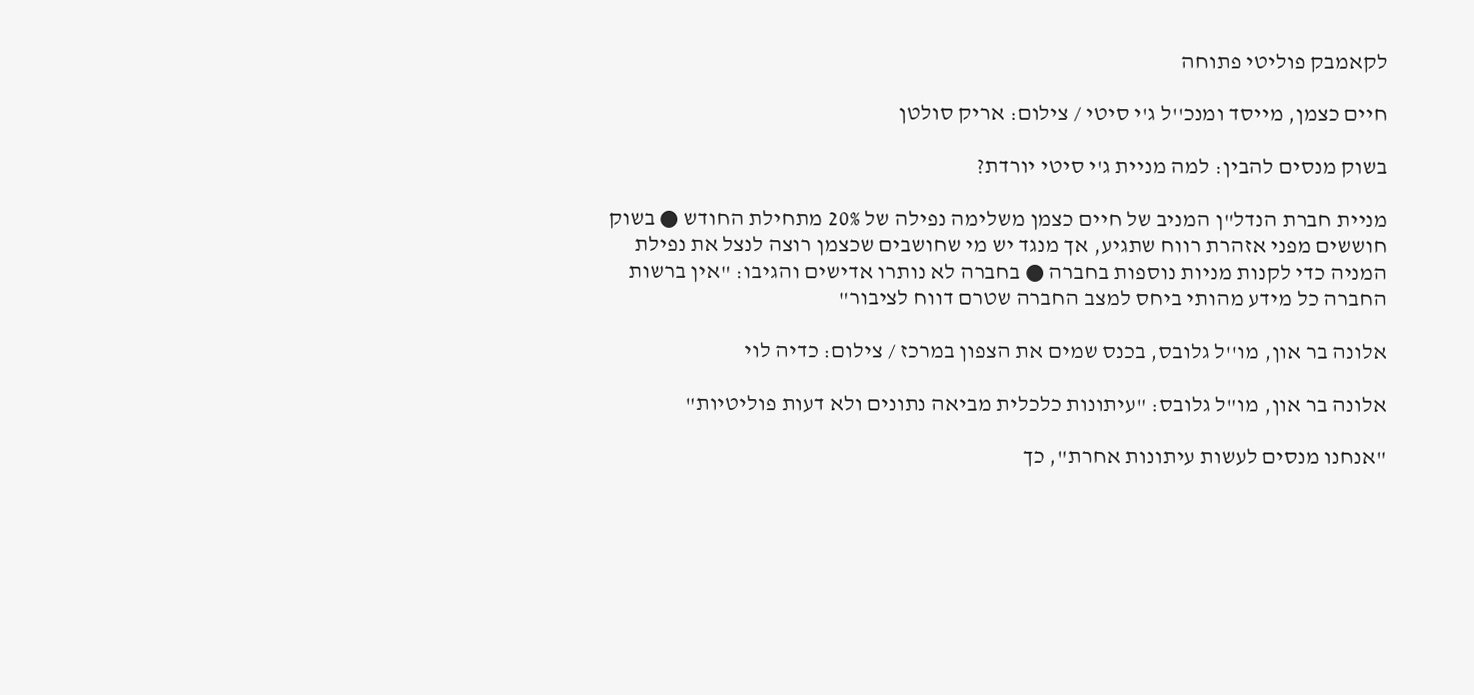לקאמבק פוליטי פתוחה

חיים כצמן, מייסד ומנכ''ל ג'י סיטי / צילום: אריק סולטן

בשוק מנסים להבין: למה מניית ג'י סיטי יורדת?

מניית חברת הנדל"ן המניב של חיים כצמן משלימה נפילה של 20% מתחילת החודש ● בשוק חוששים מפני אזהרת רווח שתגיע, אך מנגד יש מי שחושבים שכצמן רוצה לנצל את נפילת המניה כדי לקנות מניות נוספות בחברה ● בחברה לא נותרו אדישים והגיבו: "אין ברשות החברה כל מידע מהותי ביחס למצב החברה שטרם דווח לציבור"

אלונה בר און, מו''ל גלובס, בכנס שמים את הצפון במרכז / צילום: כדיה לוי

אלונה בר און, מו"ל גלובס: "עיתונות כלכלית מביאה נתונים ולא דעות פוליטיות"

"אנחנו מנסים לעשות עיתונות אחרת", כך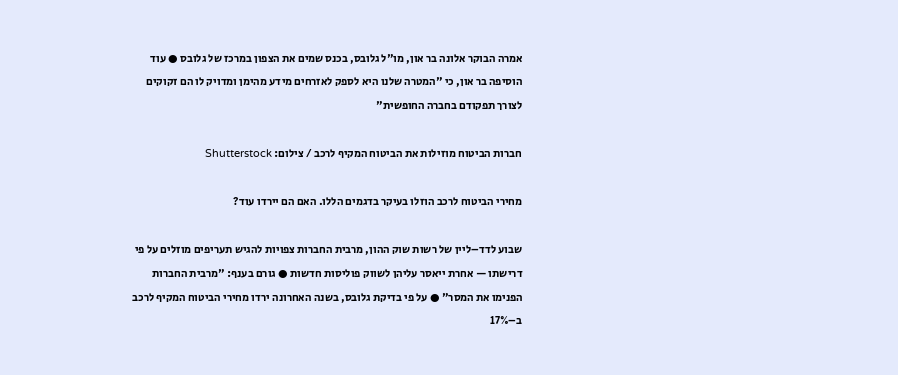אמרה הבוקר אלונה בר און, מו"ל גלובס, בכנס שמים את הצפון במרכז של גלובס ● עוד הוסיפה בר און, כי "המטרה שלנו היא לספק לאזרחים מידע מהימן ומדויק לו הם זקוקים לצורך תפקודם בחברה החופשית"

חברות הביטוח מוזילות את הביטוח המקיף לרכב / צילום: Shutterstock

מחירי הביטוח לרכב הוזלו בעיקר בדגמים הללו. האם הם יירדו עוד?

שבוע לדד–ליין של רשות שוק ההון, מרבית החברות צפויות להגיש תעריפים מוזלים על פי דרישתו — אחרת ייאסר עליהן לשווק פוליסות חדשות ● גורם בענף: "מרבית החברות הפנימו את המסר" ● על פי בדיקת גלובס, בשנה האחרונה ירדו מחירי הביטוח המקיף לרכב ב–17%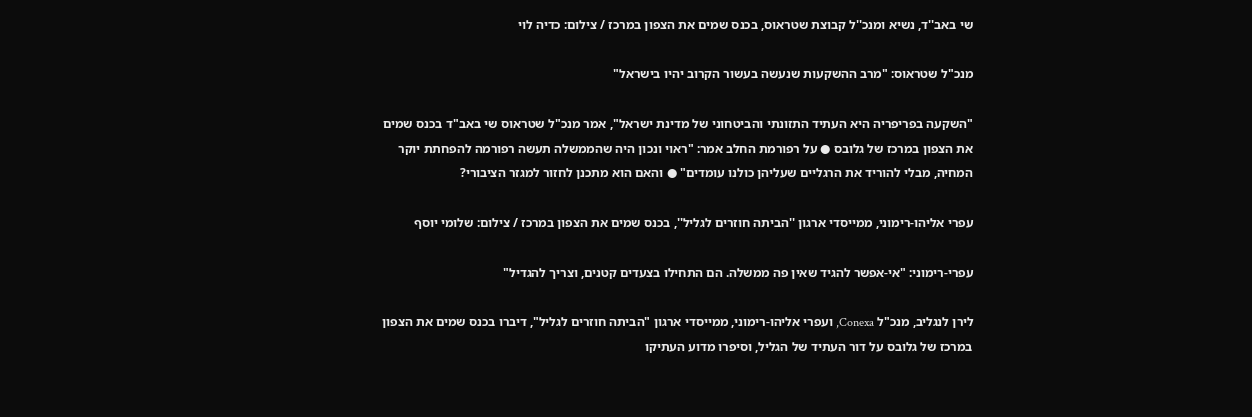שי באב''ד, נשיא ומנכ''ל קבוצת שטראוס, בכנס שמים את הצפון במרכז / צילום: כדיה לוי

מנכ"ל שטראוס: "מרב ההשקעות שנעשה בעשור הקרוב יהיו בישראל"

"השקעה בפריפריה היא העתיד התזונתי והביטחוני של מדינת ישראל", אמר מנכ"ל שטראוס שי באב"ד בכנס שמים את הצפון במרכז של גלובס ● על רפורמת החלב אמר: "ראוי ונכון היה שהממשלה תעשה רפורמה להפחתת יוקר המחיה, מבלי להוריד את הרגליים שעליהן כולנו עומדים" ● והאם הוא מתכנן לחזור למגזר הציבורי?

עפרי אליהו-רימוני, ממייסדי ארגון ''הביתה חוזרים לגליל'', בכנס שמים את הצפון במרכז / צילום: שלומי יוסף

עפרי-רימוני: "אי-אפשר להגיד שאין פה ממשלה. הם התחילו בצעדים קטנים, וצריך להגדיל"

לירן לנגליב, מנכ"ל Conexa, ועפרי אליהו-רימוני, ממייסדי ארגון "הביתה חוזרים לגליל", דיברו בכנס שמים את הצפון במרכז של גלובס על דור העתיד של הגליל, וסיפרו מדוע העתיקו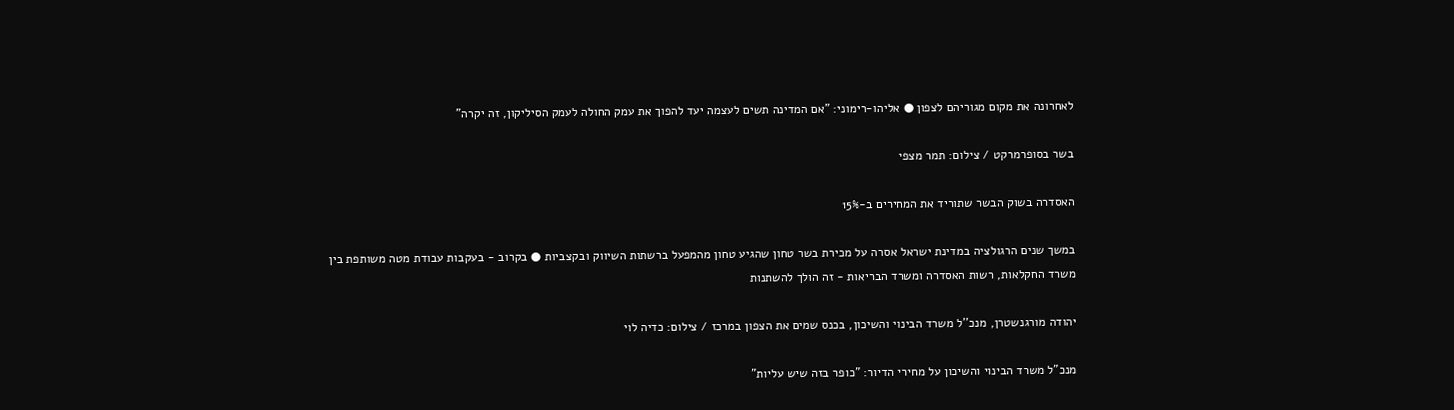לאחרונה את מקום מגוריהם לצפון ● אליהו-רימוני: "אם המדינה תשים לעצמה יעד להפוך את עמק החולה לעמק הסיליקון, זה יקרה"

בשר בסופרמרקט / צילום: תמר מצפי

האסדרה בשוק הבשר שתוריד את המחירים ב-15%

במשך שנים הרגולציה במדינת ישראל אסרה על מכירת בשר טחון שהגיע טחון מהמפעל ברשתות השיווק ובקצביות ● בקרוב - בעקבות עבודת מטה משותפת בין משרד החקלאות, רשות האסדרה ומשרד הבריאות - זה הולך להשתנות

יהודה מורגנשטרן, מנכ''ל משרד הבינוי והשיכון, בכנס שמים את הצפון במרכז / צילום: כדיה לוי

מנכ"ל משרד הבינוי והשיכון על מחירי הדיור: "כופר בזה שיש עליות"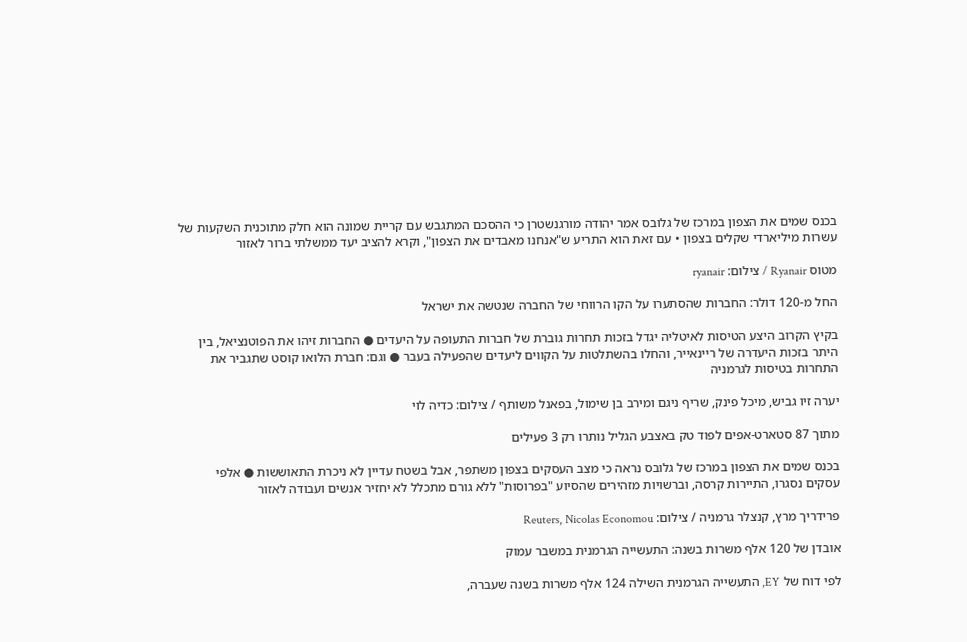בכנס שמים את הצפון במרכז של גלובס אמר יהודה מורגנשטרן כי ההסכם המתגבש עם קריית שמונה הוא חלק מתוכנית השקעות של עשרות מיליארדי שקלים בצפון • עם זאת הוא התריע ש"אנחנו מאבדים את הצפון", וקרא להציב יעד ממשלתי ברור לאזור

מטוס Ryanair / צילום: ryanair

החל מ-120 דולר: החברות שהסתערו על הקו הרווחי של החברה שנטשה את ישראל

בקיץ הקרוב היצע הטיסות לאיטליה יגדל בזכות תחרות גוברת של חברות התעופה על היעדים ● החברות זיהו את הפוטנציאל, בין היתר בזכות היעדרה של ריינאייר, והחלו בהשתלטות על הקווים ליעדים שהפעילה בעבר ● וגם: חברת הלואו קוסט שתגביר את התחרות בטיסות לגרמניה

יערה זיו גביש, מיכל פינק, שריף ניגם ומירב בן שימול, בפאנל משותף / צילום: כדיה לוי

מתוך 87 סטארט-אפים לפוד טק באצבע הגליל נותרו רק 3 פעילים

בכנס שמים את הצפון במרכז של גלובס נראה כי מצב העסקים בצפון משתפר, אבל בשטח עדיין לא ניכרת התאוששות ● אלפי עסקים נסגרו, התיירות קרסה, וברשויות מזהירים שהסיוע "בפרוסות" ללא גורם מתכלל לא יחזיר אנשים ועבודה לאזור

פרידריך מרץ, קנצלר גרמניה / צילום: Reuters, Nicolas Economou

אובדן של 120 אלף משרות בשנה: התעשייה הגרמנית במשבר עמוק

לפי דוח של EY, התעשייה הגרמנית השילה 124 אלף משרות בשנה שעברה,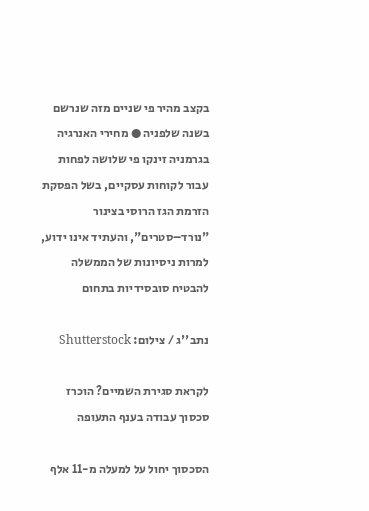בקצב מהיר פי שניים מזה שנרשם בשנה שלפניה ● מחירי האנרגיה בגרמניה זינקו פי שלושה לפחות עבור לקוחות עסקיים, בשל הפסקת הזרמת הגז הרוסי בצינור "נורד–סטרים", והעתיד אינו ידוע, למרות ניסיונות של הממשלה להבטיח סובסידיות בתחום

נתב''ג / צילום: Shutterstock

לקראת סגירת השמיים? הוכרז סכסוך עבודה בענף התעופה

הסכסוך יחול על למעלה מ-11 אלף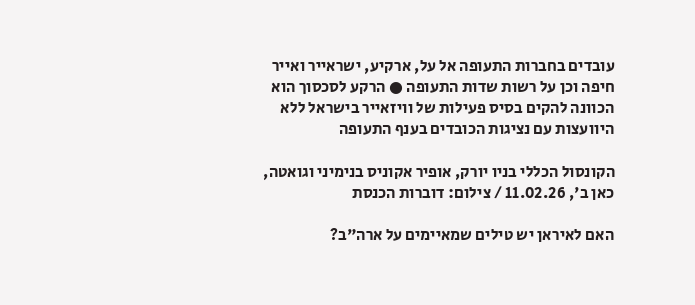עובדים בחברות התעופה אל על, ארקיע, ישראייר ואייר חיפה וכן על רשות שדות התעופה ● הרקע לסכסוך הוא הכוונה להקים בסיס פעילות של וויזאייר בישראל ללא היוועצות עם נציגות הכובדים בענף התעופה

הקונסול הכללי בניו יורק, אופיר אקוניס בנימיני וגואטה, כאן ב', 11.02.26 / צילום: דוברות הכנסת

האם לאיראן יש טילים שמאיימים על ארה"ב?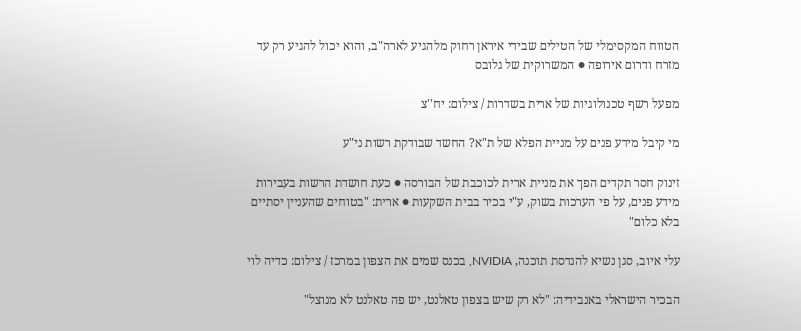הטווח המקסימלי של הטילים שבידי איראן רחוק מלהגיע לארה"ב, והוא יכול להגיע רק עד מזרח ודרום אירופה ● המשרוקית של גלובס

מפעל רשף טכנולוגיות של ארית בשדרות / צילום: יח''צ

מי קיבל מידע פנים על מניית הפלא של ת"א? החשד שבודקת רשות ני"ע

זינוק חסר תקדים הפך את מניית ארית לכוכבת של הבורסה ● כעת חושדת הרשות בעבירות מידע פנים, על פי הערכות בשוק, ע"י בכיר בבית השקעות ● ארית: "בטוחים שהעניין יסתיים בלא כלום"

עלי איוב, סגן נשיא להנדסת תוכנה, NVIDIA, בכנס שמים את הצפון במרכז / צילום: כדיה לוי

הבכיר הישראלי באנבידיה: "לא רק שיש בצפון טאלנט, יש פה טאלנט לא מנוצל"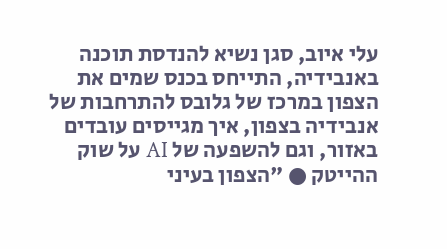עלי איוב, סגן נשיא להנדסת תוכנה באנבידיה, התייחס בכנס שמים את הצפון במרכז של גלובס להתרחבות של אנבידיה בצפון, איך מגייסים עובדים באזור, וגם להשפעה של AI על שוק ההייטק ● "הצפון בעיני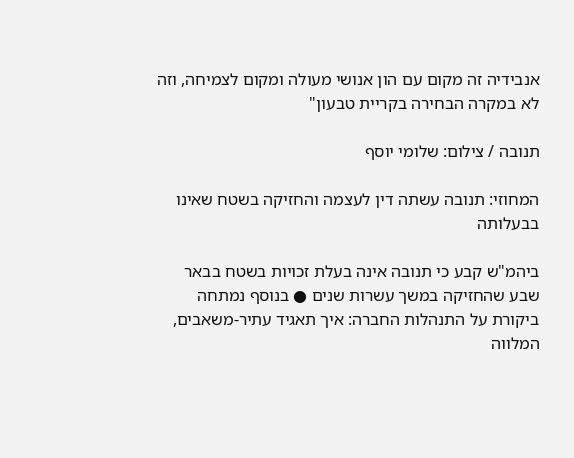אנבידיה זה מקום עם הון אנושי מעולה ומקום לצמיחה, וזה לא במקרה הבחירה בקריית טבעון"

תנובה / צילום: שלומי יוסף

המחוזי: תנובה עשתה דין לעצמה והחזיקה בשטח שאינו בבעלותה

ביהמ"ש קבע כי תנובה אינה בעלת זכויות בשטח בבאר שבע שהחזיקה במשך עשרות שנים ● בנוסף נמתחה ביקורת על התנהלות החברה: איך תאגיד עתיר-משאבים, המלווה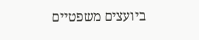ביועצים משפטיים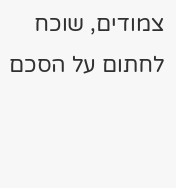צמודים, שוכח לחתום על הסכם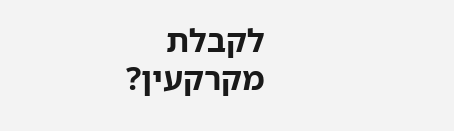לקבלת מקרקעין?